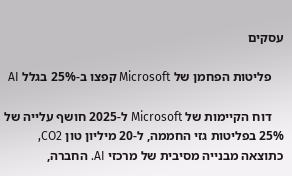עסקים

    פליטות הפחמן של Microsoft קפצו ב-25% בגלל AI

    דוח הקיימות של Microsoft ל-2025 חושף עלייה של 25% בפליטות גזי החממה, ל-20 מיליון טון CO2, כתוצאה מבנייה מסיבית של מרכזי AI. החברה,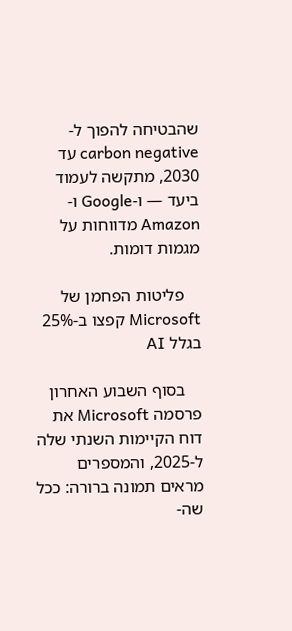שהבטיחה להפוך ל-carbon negative עד 2030, מתקשה לעמוד ביעד — ו-Google ו-Amazon מדווחות על מגמות דומות.

    פליטות הפחמן של Microsoft קפצו ב-25% בגלל AI

    בסוף השבוע האחרון פרסמה Microsoft את דוח הקיימות השנתי שלה ל-2025, והמספרים מראים תמונה ברורה: ככל שה-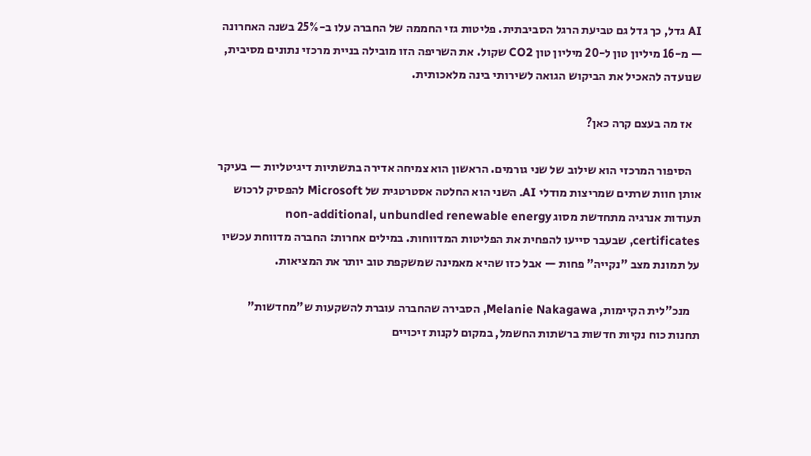AI גדל, כך גדל גם טביעת הרגל הסביבתית. פליטות גזי החממה של החברה עלו ב-25% בשנה האחרונה — מ-16 מיליון טון ל-20 מיליון טון CO2 שקול. את השריפה הזו מובילה בניית מרכזי נתונים מסיבית, שנועדה להאכיל את הביקוש הגואה לשירותי בינה מלאכותית.

    אז מה בעצם קרה כאן?

    הסיפור המרכזי הוא שילוב של שני גורמים. הראשון הוא צמיחה אדירה בתשתיות דיגיטליות — בעיקר אותן חוות שרתים שמריצות מודלי AI. השני הוא החלטה אסטרטגית של Microsoft להפסיק לרכוש תעודות אנרגיה מתחדשת מסוג non-additional, unbundled renewable energy certificates, שבעבר סייעו להפחית את הפליטות המדווחות. במילים אחרות: החברה מדווחת עכשיו על תמונת מצב "נקייה" פחות — אבל כזו שהיא מאמינה שמשקפת טוב יותר את המציאות.

    מנכ"לית הקיימות, Melanie Nakagawa, הסבירה שהחברה עוברת להשקעות ש"מחדשות" תחנות כוח נקיות חדשות ברשתות החשמל, במקום לקנות זיכויים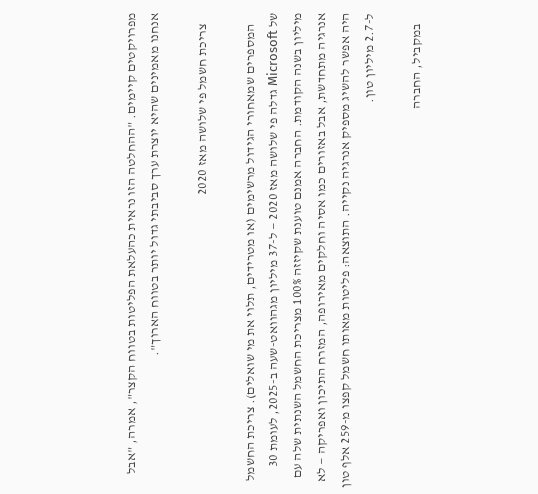מפרויקטים קיימים. "ההחלטה הזו נראית כהעלאת הפליטות בטווח הקצר", אמרה, "אבל אנחנו מאמינים שהיא יוצרת ערך סביבתי גדול יותר בטווח הארוך".

    צריכת חשמל פי שלושה מאז 2020

    המספרים שמאחורי הגידול מרשימים (או מטרידים, תלוי את מי שואלים). צריכת החשמל של Microsoft גדלה פי שלושה מאז 2020 — ל-37 מיליון מגהוואט-שעה ב-2025, לעומת 30 מיליון בשנה הקודמת. החברה אמנם טוענת שקיזזה 100% מצריכת החשמל השנתית שלה עם אנרגיה מתחדשת, אבל באזורים כמו אסיה וחלקים מאירופה, המזרח התיכון ואפריקה — לא היה אפשר להשיג מספיק אנרגיה נקייה. התוצאה: פליטות מאותו חשמל קפצו מ-259 אלף טון ל-2.7 מיליון טון.

    במקביל, החברה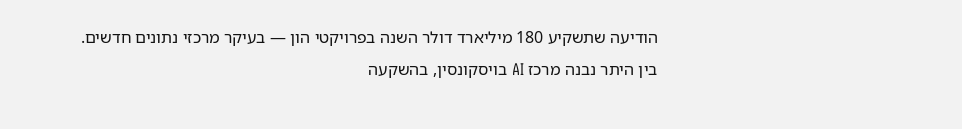הודיעה שתשקיע 180 מיליארד דולר השנה בפרויקטי הון — בעיקר מרכזי נתונים חדשים. בין היתר נבנה מרכז AI בויסקונסין, בהשקעה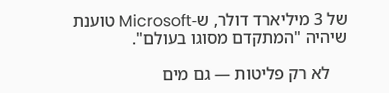של 3 מיליארד דולר, ש-Microsoft טוענת שיהיה "המתקדם מסוגו בעולם".

    לא רק פליטות — גם מים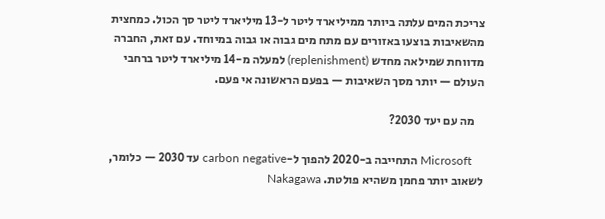צריכת המים עלתה ביותר ממיליארד ליטר ל-13 מיליארד ליטר סך הכול. כמחצית מהשאיבות בוצעו באזורים עם מתח מים גבוה או גבוה במיוחד. עם זאת, החברה מדווחת שמילאה מחדש (replenishment) למעלה מ-14 מיליארד ליטר ברחבי העולם — יותר מסך השאיבות — בפעם הראשונה אי פעם.

    מה עם יעד 2030?

    Microsoft התחייבה ב-2020 להפוך ל-carbon negative עד 2030 — כלומר, לשאוב יותר פחמן משהיא פולטת. Nakagawa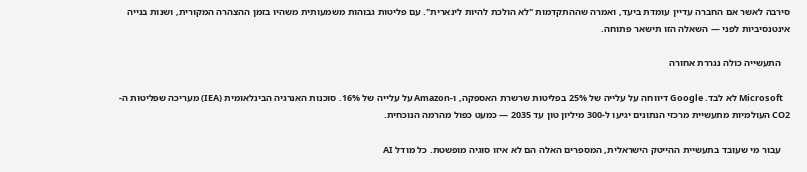סירבה לאשר אם החברה עדיין עומדת ביעד, ואמרה שההתקדמות "לא הולכת להיות לינארית". עם פליטות גבוהות משמעותית משהיו בזמן ההצהרה המקורית, ושנות בנייה אינטנסיביות לפני — השאלה הזו תישאר פתוחה.

    התעשייה כולה נגררת אחורה

    Microsoft לא לבד. Google דיווחה על עלייה של 25% בפליטות שרשרת האספקה, ו-Amazon על עלייה של 16%. סוכנות האנרגיה הבינלאומית (IEA) מעריכה שפליטות ה-CO2 העולמיות מתעשיית מרכזי הנתונים יגיעו ל-300 מיליון טון עד 2035 — כמעט כפול מהרמה הנוכחית.

    עבור מי שעובד בתעשיית ההייטק הישראלית, המספרים האלה הם לא איזו סוגיה מופשטת. כל מודל AI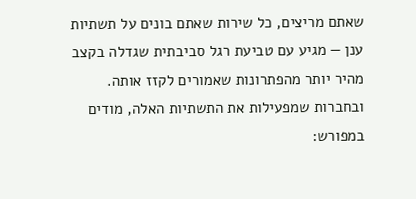שאתם מריצים, כל שירות שאתם בונים על תשתיות ענן — מגיע עם טביעת רגל סביבתית שגדלה בקצב מהיר יותר מהפתרונות שאמורים לקזז אותה. ובחברות שמפעילות את התשתיות האלה, מודים במפורש: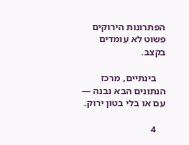הפתרונות הירוקים פשוט לא עומדים בקצב.

    בינתיים, מרכז הנתונים הבא נבנה — עם או בלי בטון ירוק.

    4